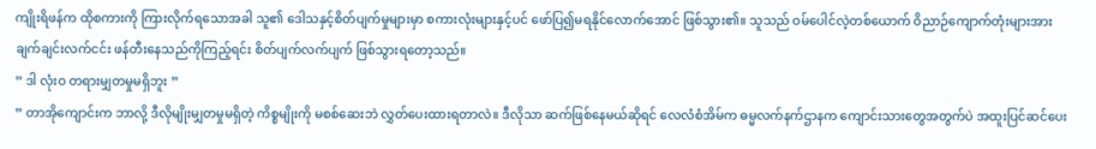ကျိုးရိဖန်က ထိုစကားကို ကြားလိုက်ရသောအခါ သူ၏ ဒေါသနှင့်စိတ်ပျက်မှုများမှာ စကားလုံးများနှင့်ပင် ဖော်ပြ၍မရနိုင်လောက်အောင် ဖြစ်သွား၏။ သူသည် ဝမ်ပေါင်လဲ့တစ်ယောက် ဝိညာဉ်ကျောက်တုံးများအား ချက်ချင်းလက်ငင်း ဖန်တီးနေသည်ကိုကြည့်ရင်း စိတ်ပျက်လက်ပျက် ဖြစ်သွားရတော့သည်။
” ဒါ လုံးဝ တရားမျှတမှုမရှိဘူး ”
” တာအိုကျောင်းက ဘာလို့ ဒီလိုမျိုးမျှတမှုမရှိတဲ့ ကိစ္စမျိုးကို မစစ်ဆေးဘဲ လွှတ်ပေးထားရတာလဲ။ ဒီလိုသာ ဆက်ဖြစ်နေမယ်ဆိုရင် လေလံစံအိမ်က ဓမ္မလက်နက်ဌာနက ကျောင်းသားတွေအတွက်ပဲ အထူးပြင်ဆင်ပေး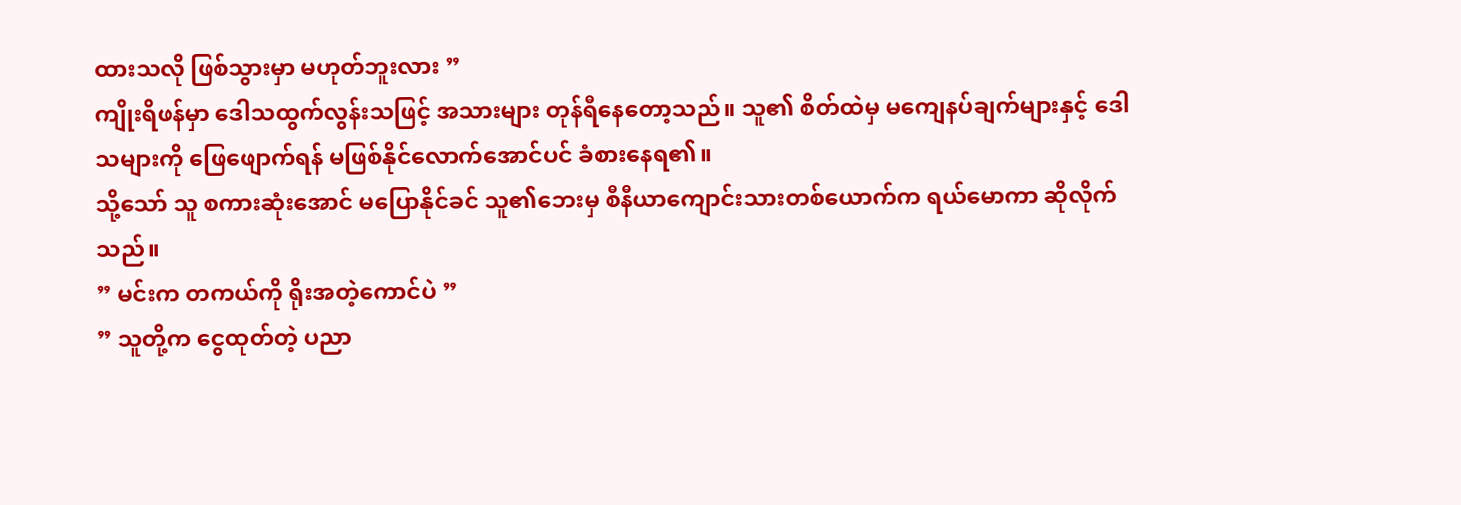ထားသလို ဖြစ်သွားမှာ မဟုတ်ဘူးလား ”
ကျိုးရိဖန်မှာ ဒေါသထွက်လွန်းသဖြင့် အသားများ တုန်ရီနေတော့သည်။ သူ၏ စိတ်ထဲမှ မကျေနပ်ချက်များနှင့် ဒေါသများကို ဖြေဖျောက်ရန် မဖြစ်နိုင်လောက်အောင်ပင် ခံစားနေရ၏။
သို့သော် သူ စကားဆုံးအောင် မပြောနိုင်ခင် သူ၏ဘေးမှ စီနီယာကျောင်းသားတစ်ယောက်က ရယ်မောကာ ဆိုလိုက်သည်။
” မင်းက တကယ်ကို ရိုးအတဲ့ကောင်ပဲ ”
” သူတို့က ငွေထုတ်တဲ့ ပညာ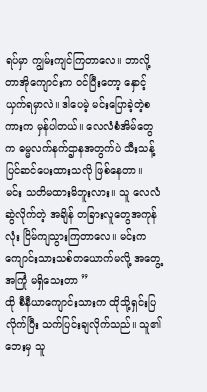ရပ်မှာ ကျွမ်းကျင်ကြတာလေ။ ဘာလို့ တာအိုကျောင်းက ဝင်ပြီးတော့ နှောင့်ယှက်ရမှာလဲ။ ဒါပေမဲ့ မင်းပြောခဲ့တဲ့စကားက မှန်ပါတယ်။ လေလံစံအိမ်တွေက ဓမ္မလက်နက်ဌာနအတွက်ပဲ သီးသန့်ပြင်ဆင်ပေးထားသလို ဖြစ်နေတာ။ မင်း သတိမထားမိဘူးလား။ သူ လေလံဆွဲလိုက်တဲ့ အချိန် တခြားလူတွေအကုန်လုံး ငြိမ်ကျသွားကြတာလေ။ မင်းက ကျောင်းသားသစ်တယောက်မလို့ အတွေ့အကြုံ မရှိသေးတာ ”
ထို စီနီယာကျောင်းသားက ထိုသို့ရှင်းပြလိုက်ပြီး သက်ပြင်းချလိုက်သည်။ သူ၏ဘေးမှ သူ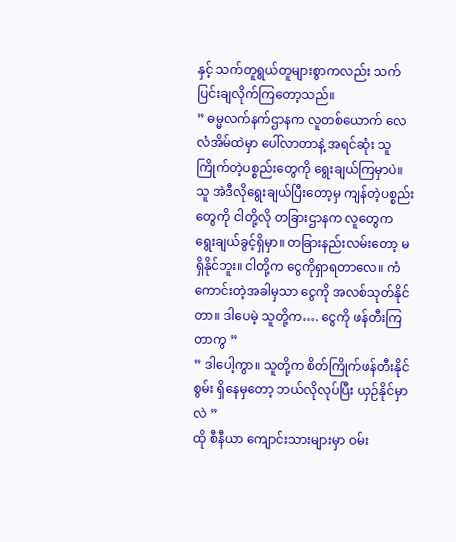နှင့် သက်တူရွယ်တူများစွာကလည်း သက်ပြင်းချလိုက်ကြတော့သည်။
” ဓမ္မလက်နက်ဌာနက လူတစ်ယောက် လေလံအိမ်ထဲမှာ ပေါ်လာတာနဲ့ အရင်ဆုံး သူ ကြိုက်တဲ့ပစ္စည်းတွေကို ရွေးချယ်ကြမှာပဲ။ သူ အဲဒီလိုရွေးချယ်ပြီးတော့မှ ကျန်တဲ့ပစ္စည်းတွေကို ငါတို့လို တခြားဌာနက လူတွေက ရွေးချယ်ခွင့်ရှိမှာ။ တခြားနည်းလမ်းတော့ မရှိနိုင်ဘူး။ ငါတို့က ငွေကိုရှာရတာလေ။ ကံကောင်းတဲ့အခါမှသာ ငွေကို အလစ်သုတ်နိုင်တာ။ ဒါပေမဲ့ သူတို့က…. ငွေကို ဖန်တီးကြတာကွ ”
” ဒါပေါ့ကွာ။ သူတို့က စိတ်ကြိုက်ဖန်တီးနိုင်စွမ်း ရှိနေမှတော့ ဘယ်လိုလုပ်ပြီး ယှဉ်နိုင်မှာလဲ ”
ထို စီနီယာ ကျောင်းသားများမှာ ဝမ်း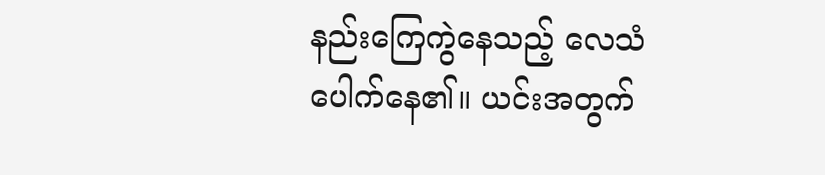နည်းကြေကွဲနေသည့် လေသံ ပေါက်နေ၏။ ယင်းအတွက်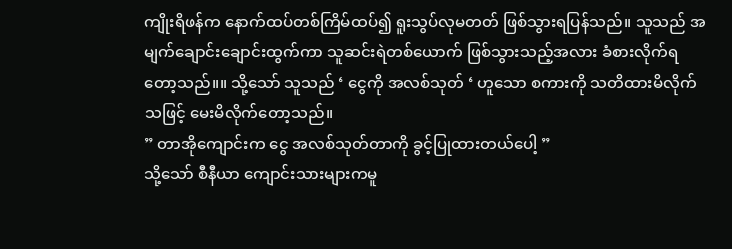ကျိုးရိဖန်က နောက်ထပ်တစ်ကြိမ်ထပ်၍ ရူးသွပ်လုမတတ် ဖြစ်သွားရပြန်သည်။ သူသည် အမျက်ချောင်းချောင်းထွက်ကာ သူဆင်းရဲတစ်ယောက် ဖြစ်သွားသည့်အလား ခံစားလိုက်ရတော့သည်။။ သို့သော် သူသည် ‘ ငွေကို အလစ်သုတ် ‘ ဟူသော စကားကို သတိထားမိလိုက်သဖြင့် မေးမိလိုက်တော့သည်။
” တာအိုကျောင်းက ငွေ အလစ်သုတ်တာကို ခွင့်ပြုထားတယ်ပေါ့ ”
သို့သော် စီနီယာ ကျောင်းသားများကမူ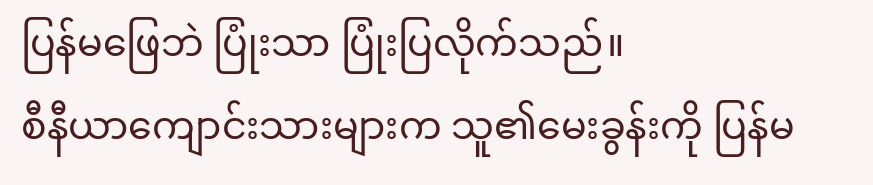ပြန်မဖြေဘဲ ပြုံးသာ ပြုံးပြလိုက်သည်။
စီနီယာကျောင်းသားများက သူ၏မေးခွန်းကို ပြန်မ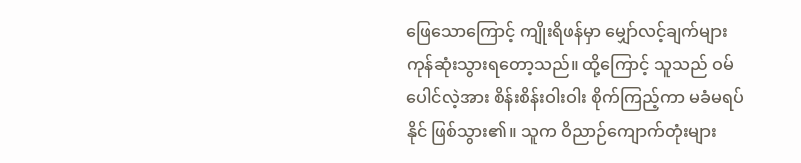ဖြေသောကြောင့် ကျိုးရိဖန်မှာ မျှော်လင့်ချက်များ ကုန်ဆုံးသွားရတော့သည်။ ထို့ကြောင့် သူသည် ဝမ်ပေါင်လဲ့အား စိန်းစိန်းဝါးဝါး စိုက်ကြည့်ကာ မခံမရပ်နိုင် ဖြစ်သွား၏။ သူက ဝိညာဉ်ကျောက်တုံးများ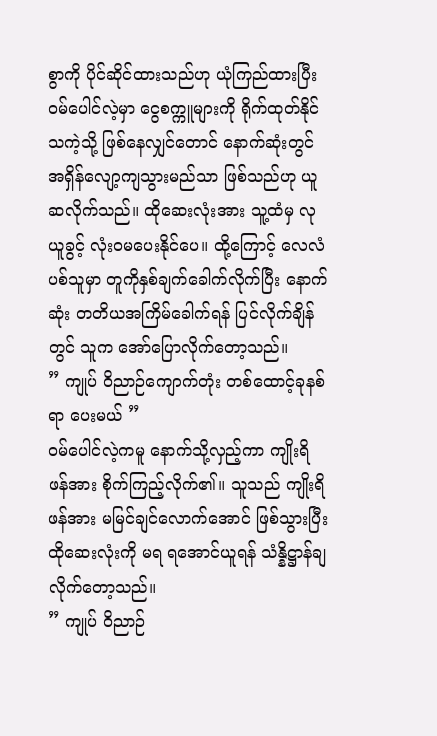စွာကို ပိုင်ဆိုင်ထားသည်ဟု ယုံကြည်ထားပြီး ဝမ်ပေါင်လဲ့မှာ ငွေစက္ကူများကို ရိုက်ထုတ်နိုင်သကဲ့သို့ ဖြစ်နေလျှင်တောင် နောက်ဆုံးတွင် အရှိန်လျော့ကျသွားမည်သာ ဖြစ်သည်ဟု ယူဆလိုက်သည်။ ထိုဆေးလုံးအား သူ့ထံမှ လုယူခွင့် လုံးဝမပေးနိုင်ပေ။ ထို့ကြောင့် လေလံပစ်သူမှာ တူကိုနှစ်ချက်ခေါက်လိုက်ပြီး နောက်ဆုံး တတိယအကြိမ်ခေါက်ရန် ပြင်လိုက်ချိန်တွင် သူက အော်ပြောလိုက်တော့သည်။
” ကျုပ် ဝိညာဉ်ကျောက်တုံး တစ်ထောင့်ခုနစ်ရာ ပေးမယ် ”
ဝမ်ပေါင်လဲ့ကမူ နောက်သို့လှည့်ကာ ကျိုးရိဖန်အား စိုက်ကြည့်လိုက်၏။ သူသည် ကျိုးရိဖန်အား မမြင်ချင်လောက်အောင် ဖြစ်သွားပြီး ထိုဆေးလုံးကို မရ ရအောင်ယူရန် သံန္နိဋ္ဌာန်ချလိုက်တော့သည်။
” ကျုပ် ဝိညာဉ်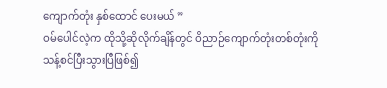ကျောက်တုံး နှစ်ထောင် ပေးမယ် ”
ဝမ်ပေါင်လဲ့က ထိုသို့ဆိုလိုက်ချိန်တွင် ဝိညာဉ်ကျောက်တုံးတစ်တုံးကို သန့်စင်ပြီးသွားပြီဖြစ်၍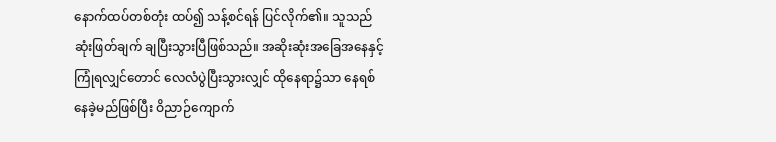နောက်ထပ်တစ်တုံး ထပ်၍ သန့်စင်ရန် ပြင်လိုက်၏။ သူသည် ဆုံးဖြတ်ချက် ချပြီးသွားပြီဖြစ်သည်။ အဆိုးဆုံးအခြေအနေနှင့် ကြုံရလျှင်တောင် လေလံပွဲပြီးသွားလျှင် ထိုနေရာ၌သာ နေရစ်နေခဲ့မည်ဖြစ်ပြီး ဝိညာဉ်ကျောက်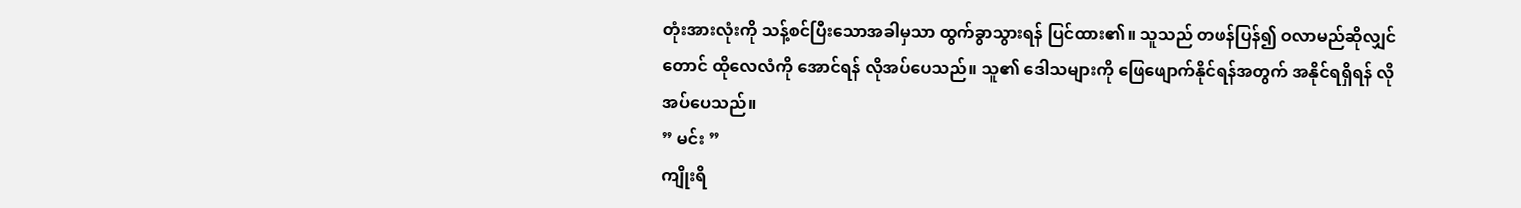တုံးအားလုံးကို သန့်စင်ပြီးသောအခါမှသာ ထွက်ခွာသွားရန် ပြင်ထား၏။ သူသည် တဖန်ပြန်၍ ဝလာမည်ဆိုလျှင်တောင် ထိုလေလံကို အောင်ရန် လိုအပ်ပေသည်။ သူ၏ ဒေါသများကို ဖြေဖျောက်နိုင်ရန်အတွက် အနိုင်ရရှိရန် လိုအပ်ပေသည်။
” မင်း ”
ကျိုးရိ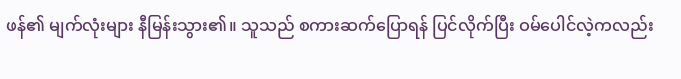ဖန်၏ မျက်လုံးများ နီမြန်းသွား၏။ သူသည် စကားဆက်ပြောရန် ပြင်လိုက်ပြီး ဝမ်ပေါင်လဲ့ကလည်း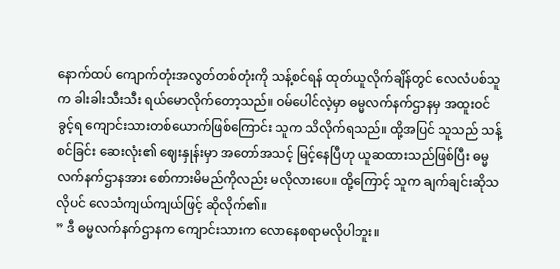နောက်ထပ် ကျောက်တုံးအလွတ်တစ်တုံးကို သန့်စင်ရန် ထုတ်ယူလိုက်ချိန်တွင် လေလံပစ်သူက ခါးခါးသီးသီး ရယ်မောလိုက်တော့သည်။ ဝမ်ပေါင်လဲ့မှာ ဓမ္မလက်နက်ဌာနမှ အထူးဝင်ခွင့်ရ ကျောင်းသားတစ်ယောက်ဖြစ်ကြောင်း သူက သိလိုက်ရသည်။ ထို့အပြင် သူသည် သန့်စင်ခြင်း ဆေးလုံး၏ ဈေးနှုန်းမှာ အတော်အသင့် မြင့်နေပြီဟု ယူဆထားသည်ဖြစ်ပြီး ဓမ္မလက်နက်ဌာနအား စော်ကားမိမည်ကိုလည်း မလိုလားပေ။ ထို့ကြောင့် သူက ချက်ချင်းဆိုသလိုပင် လေသံကျယ်ကျယ်ဖြင့် ဆိုလိုက်၏။
” ဒီ ဓမ္မလက်နက်ဌာနက ကျောင်းသားက လောနေစရာမလိုပါဘူး။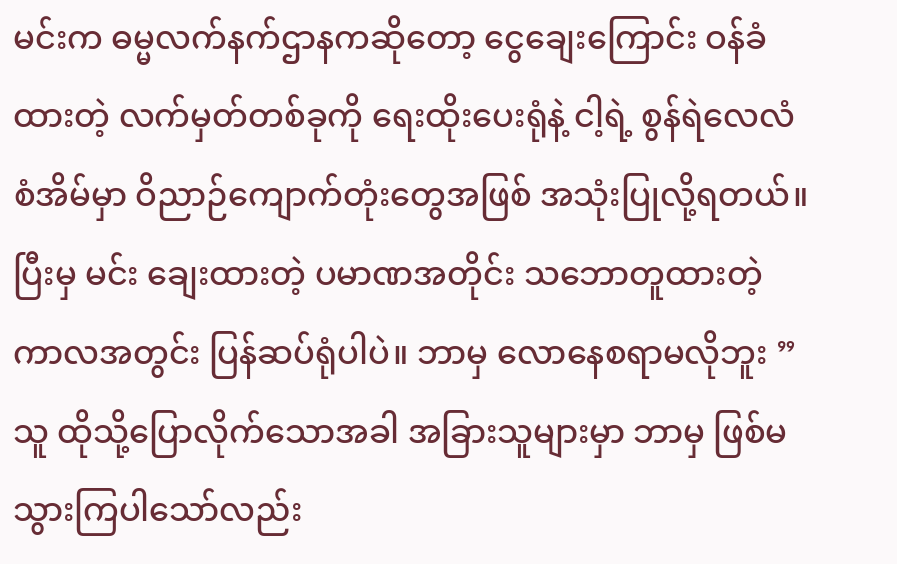မင်းက ဓမ္မလက်နက်ဌာနကဆိုတော့ ငွေချေးကြောင်း ဝန်ခံထားတဲ့ လက်မှတ်တစ်ခုကို ရေးထိုးပေးရုံနဲ့ ငါ့ရဲ့ စွန်ရဲလေလံစံအိမ်မှာ ဝိညာဉ်ကျောက်တုံးတွေအဖြစ် အသုံးပြုလို့ရတယ်။ ပြီးမှ မင်း ချေးထားတဲ့ ပမာဏအတိုင်း သဘောတူထားတဲ့ကာလအတွင်း ပြန်ဆပ်ရုံပါပဲ။ ဘာမှ လောနေစရာမလိုဘူး ”
သူ ထိုသို့ပြောလိုက်သောအခါ အခြားသူများမှာ ဘာမှ ဖြစ်မသွားကြပါသော်လည်း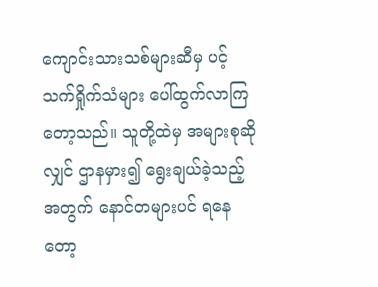ကျောင်းသားသစ်များဆီမှ ပင့်သက်ရှိုက်သံများ ပေါ်ထွက်လာကြတော့သည်။ သူတို့ထဲမှ အများစုဆိုလျှင် ဌာနမှား၍ ရွေးချယ်ခဲ့သည့်အတွက် နောင်တများပင် ရနေတော့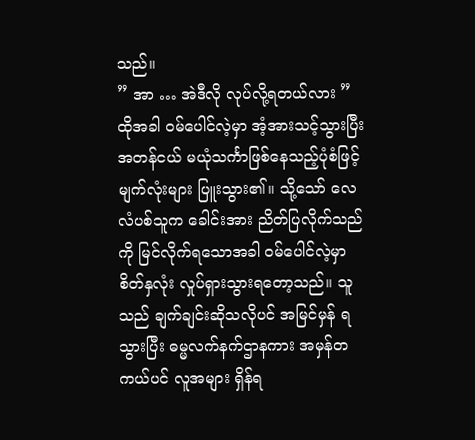သည်။
” အာ … အဲဒီလို လုပ်လို့ရတယ်လား ” ထိုအခါ ဝမ်ပေါင်လဲ့မှာ အံ့အားသင့်သွားပြီး အတန်ငယ် မယုံသင်္ကာဖြစ်နေသည့်ပုံစံဖြင့် မျက်လုံးများ ပြူးသွား၏။ သို့သော် လေလံပစ်သူက ခေါင်းအား ညိတ်ပြလိုက်သည်ကို မြင်လိုက်ရသောအခါ ဝမ်ပေါင်လဲ့မှာ စိတ်နှလုံး လှုပ်ရှားသွားရတော့သည်။ သူသည် ချက်ချင်းဆိုသလိုပင် အမြင်မှန် ရသွားပြီး ဓမ္မလက်နက်ဌာနကား အမှန်တကယ်ပင် လူအများ ရှိန်ရ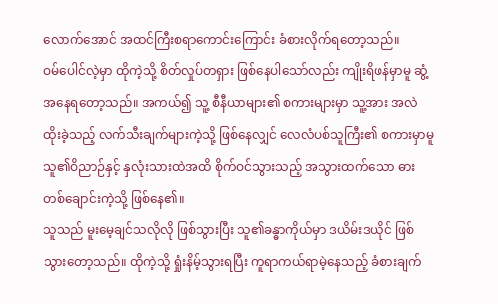လောက်အောင် အထင်ကြီးစရာကောင်းကြောင်း ခံစားလိုက်ရတော့သည်။
ဝမ်ပေါင်လဲ့မှာ ထိုကဲ့သို့ စိတ်လှုပ်တရှား ဖြစ်နေပါသော်လည်း ကျိုးရိဖန်မှာမူ ဆွံ့အနေရတော့သည်။ အကယ်၍ သူ့ စီနီယာများ၏ စကားများမှာ သူ့အား အလဲထိုးခဲ့သည့် လက်သီးချက်များကဲ့သို့ ဖြစ်နေလျှင် လေလံပစ်သူကြီး၏ စကားမှာမူ သူ၏ဝိညာဉ်နှင့် နှလုံးသားထဲအထိ စိုက်ဝင်သွားသည့် အသွားထက်သော ဓားတစ်ချောင်းကဲ့သို့ ဖြစ်နေ၏။
သူသည် မူးမေ့ချင်သလိုလို ဖြစ်သွားပြီး သူ၏ခန္ဓာကိုယ်မှာ ဒယိမ်းဒယိုင် ဖြစ်သွားတော့သည်။ ထိုကဲ့သို့ ရှုံးနိမ့်သွားရပြီး ကူရာကယ်ရာမဲ့နေသည့် ခံစားချက်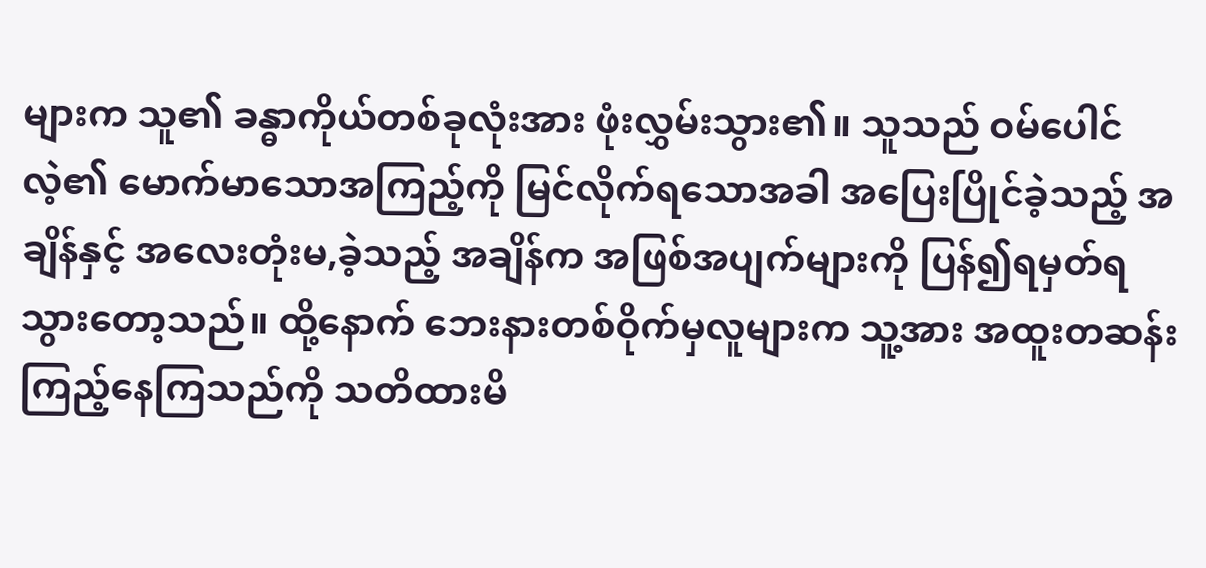များက သူ၏ ခန္ဓာကိုယ်တစ်ခုလုံးအား ဖုံးလွှမ်းသွား၏။ သူသည် ဝမ်ပေါင်လဲ့၏ မောက်မာသောအကြည့်ကို မြင်လိုက်ရသောအခါ အပြေးပြိုင်ခဲ့သည့် အချိန်နှင့် အလေးတုံးမ,ခဲ့သည့် အချိန်က အဖြစ်အပျက်များကို ပြန်၍ရမှတ်ရသွားတော့သည်။ ထို့နောက် ဘေးနားတစ်ဝိုက်မှလူများက သူ့အား အထူးတဆန်း ကြည့်နေကြသည်ကို သတိထားမိ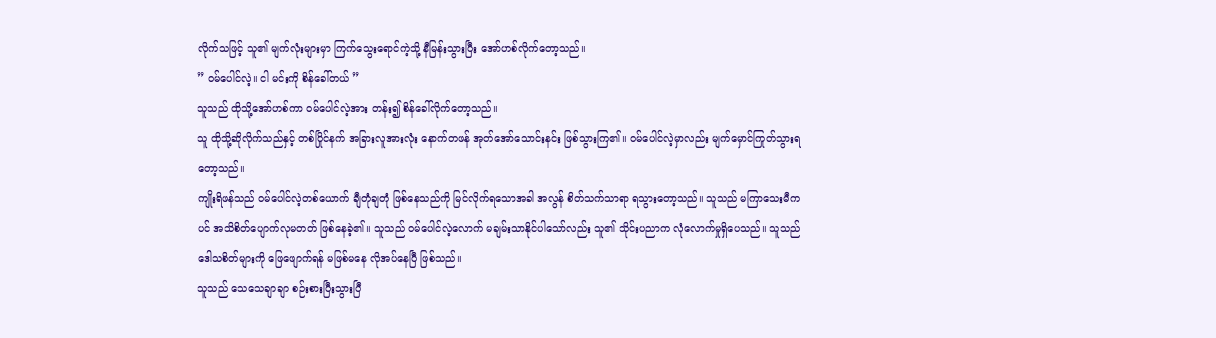လိုက်သဖြင့် သူ၏ မျက်လုံးများမှာ ကြက်သွေးရောင်ကဲ့သို့ နီမြန်းသွားပြီး အော်ဟစ်လိုက်တော့သည်။
” ဝမ်ပေါင်လဲ့။ ငါ မင်းကို စိန်ခေါ်တယ် ”
သူသည် ထိုသို့အော်ဟစ်ကာ ဝမ်ပေါင်လဲ့အား တန်း၍ စိန်ခေါ်လိုက်တော့သည်။
သူ ထိုသို့ဆိုလိုက်သည်နှင့် တစ်ပြိုင်နက် အခြားလူအားလုံး နောက်တဖန် အုတ်အော်သောင်းနင်း ဖြစ်သွားကြ၏။ ဝမ်ပေါင်လဲ့မှာလည်း မျက်မှောင်ကြုတ်သွားရတော့သည်။
ကျိုးရိဖန်သည် ဝမ်ပေါင်လဲ့တစ်ယောက် ချီတုံချတုံ ဖြစ်နေသည်ကို မြင်လိုက်ရသောအခါ အလွန် စိတ်သက်သာရာ ရသွားတော့သည်။ သူသည် မကြာသေးမီကပင် အသိစိတ်ပျောက်လုမတတ် ဖြစ်နေခဲ့၏။ သူသည် ဝမ်ပေါင်လဲ့လောက် မချမ်းသာနိုင်ပါသော်လည်း သူ၏ သိုင်းပညာက လုံလောက်မှုရှိပေသည်။ သူသည် ဒေါသစိတ်များကို ဖြေဖျောက်ရန် မဖြစ်မနေ လိုအပ်နေပြီ ဖြစ်သည်။
သူသည် သေသေချာချာ စဉ်းစားပြီးသွားပြီ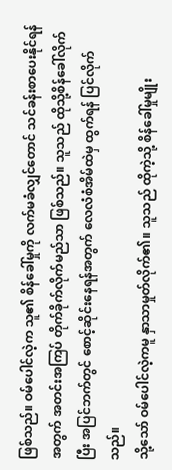ဖြစ်သည်။ ဝမ်ပေါင်လဲ့က သူ၏ စိန်ခေါ်မှုကို လက်မခံလျှင်တောင် သင်ခန်းစာပေးနိုင်ရန်အတွက် အတင်းအကြပ် တိုက်ခိုက်လိုက်မည်သာ ဖြစ်သည်။ သူသည် ထိုသို့စိန်ခေါ်လိုက်ပြီး အပြင်ဘက်တွင် စောင့်ဆိုင်းနေရန်အတွက် လေလံစံအိမ်ထဲမှ ထွက်ရန် ပြင်လိုက်သည်။
သို့သော် ဝမ်ပေါင်လဲ့ကမူ နှာသာမှုတ်လိုက်၏။ သူသည် ထိုကဲ့သို့ စိန်ခေါ်မှုမျိုး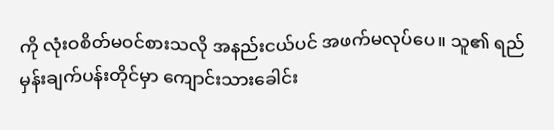ကို လုံးဝစိတ်မဝင်စားသလို အနည်းငယ်ပင် အဖက်မလုပ်ပေ။ သူ၏ ရည်မှန်းချက်ပန်းတိုင်မှာ ကျောင်းသားခေါင်း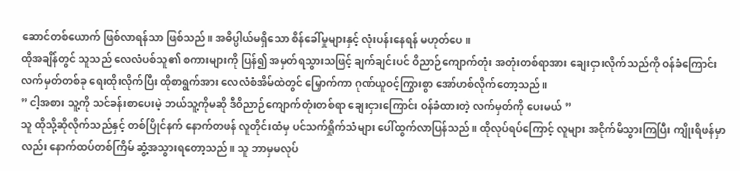ဆောင်တစ်ယောက် ဖြစ်လာရန်သာ ဖြစ်သည်။ အဓိပ္ပါယ်မရှိသော စိန်ခေါ်မှုများနှင့် လုံးပန်းနေရန် မဟုတ်ပေ။
ထိုအချိန်တွင် သူသည် လေလံပစ်သူ၏ စကားများကို ပြန်၍ အမှတ်ရသွားသဖြင့် ချက်ချင်းပင် ဝိညာဉ်ကျောက်တုံး အတုံးတစ်ရာအား ချေးငှားလိုက်သည်ကို ဝန်ခံကြောင်း လက်မှတ်တစ်ခု ရေးထိုးလိုက်ပြီး ထိုစာရွက်အား လေလံစံအိမ်ထဲတွင် မြှောက်ကာ ဂုဏ်ယူဝင့်ကြွားစွာ အော်ဟစ်လိုက်တော့သည်။
” ငါ့အစား သူ့ကို သင်ခန်းစာပေးမဲ့ ဘယ်သူ့ကိုမဆို ဒီဝိညာဉ်ကျောက်တုံးတစ်ရာ ချေးငှားကြောင်း ဝန်ခံထားတဲ့ လက်မှတ်ကို ပေးမယ် ”
သူ ထိုသို့ဆိုလိုက်သည်နှင့် တစ်ပြိုင်နက် နောက်တဖန် လူတိုင်းထံမှ ပင်သက်ရှိုက်သံများ ပေါ်ထွက်လာပြန်သည်။ ထိုလုပ်ရပ်ကြောင့် လူများ အငိုက်မိသွားကြပြီး ကျိုးရိဖန်မှာလည်း နောက်ထပ်တစ်ကြိမ် ဆွံ့အသွားရတော့သည်။ သူ ဘာမှမလုပ်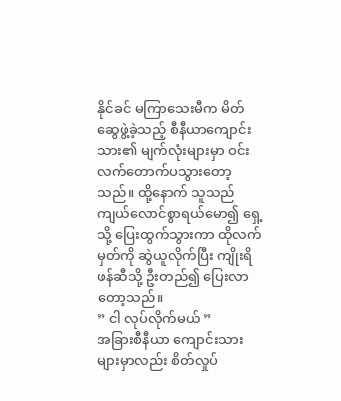နိုင်ခင် မကြာသေးမီက မိတ်ဆွေဖွဲ့ခဲ့သည့် စီနီယာကျောင်းသား၏ မျက်လုံးများမှာ ဝင်းလက်တောက်ပသွားတော့သည်။ ထို့နောက် သူသည် ကျယ်လောင်စွာရယ်မော၍ ရှေ့သို့ ပြေးထွက်သွားကာ ထိုလက်မှတ်ကို ဆွဲယူလိုက်ပြီး ကျိုးရိဖန်ဆီသို့ ဦးတည်၍ ပြေးလာတော့သည်။
” ငါ လုပ်လိုက်မယ် ”
အခြားစီနီယာ ကျောင်းသားများမှာလည်း စိတ်လှုပ်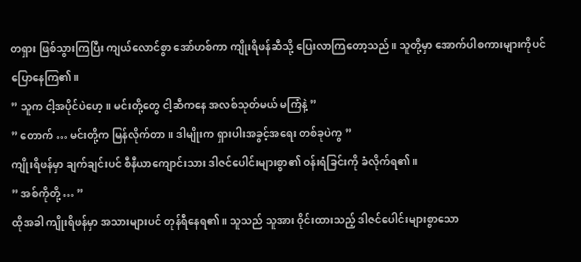တရှား ဖြစ်သွားကြပြီး ကျယ်လောင်စွာ အော်ဟစ်ကာ ကျိုးရိဖန်ဆီသို့ ပြေးလာကြတော့သည်။ သူတို့မှာ အောက်ပါစကားများကိုပင် ပြောနေကြ၏။
” သူက ငါ့အပိုင်ပဲဟေ့။ မင်းတို့တွေ ငါ့ဆီကနေ အလစ်သုတ်မယ် မကြံနဲ့ ”
” တောက် … မင်းတို့က မြန်လိုက်တာ။ ဒါမျိုးက ရှားပါးအခွင့်အရေး တစ်ခုပဲကွ ”
ကျိုးရိဖန်မှာ ချက်ချင်းပင် စီနီယာကျောင်းသား ဒါဇင်ပေါင်းများစွာ၏ ဝန်းရံခြင်းကို ခံလိုက်ရ၏။
” အစ်ကိုတို့ … ”
ထိုအခါ ကျိုးရိဖန်မှာ အသားများပင် တုန်ရီနေရ၏။ သူသည် သူအား ဝိုင်းထားသည့် ဒါဇင်ပေါင်းများစွာသော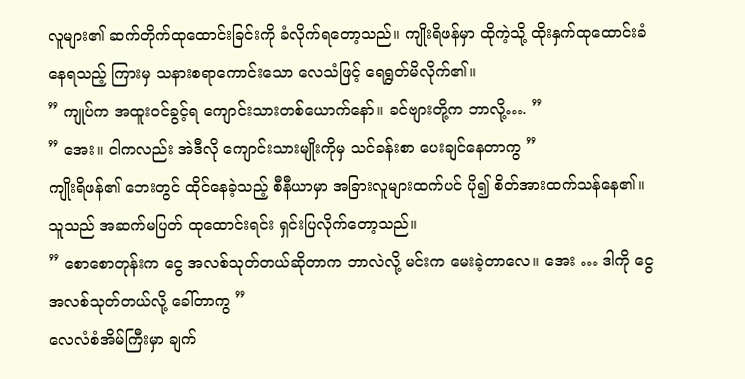လူများ၏ ဆက်တိုက်ထုထောင်းခြင်းကို ခံလိုက်ရတော့သည်။ ကျိုးရိဖန်မှာ ထိုကဲ့သို့ ထိုးနှက်ထုထောင်းခံနေရသည့် ကြားမှ သနားစရာကောင်းသော လေသံဖြင့် ရေရွတ်မိလိုက်၏။
” ကျုပ်က အထူးဝင်ခွင့်ရ ကျောင်းသားတစ်ယောက်နော်။ ခင်ဗျားတို့က ဘာလို့…. ”
” အေး။ ငါကလည်း အဲဒီလို ကျောင်းသားမျိုးကိုမှ သင်ခန်းစာ ပေးချင်နေတာကွ ”
ကျိုးရိဖန်၏ ဘေးတွင် ထိုင်နေခဲ့သည့် စီနီယာမှာ အခြားလူများထက်ပင် ပို၍ စိတ်အားထက်သန်နေ၏။ သူသည် အဆက်မပြတ် ထုထောင်းရင်း ရှင်းပြလိုက်တော့သည်။
” စောစောတုန်းက ငွေ အလစ်သုတ်တယ်ဆိုတာက ဘာလဲလို့ မင်းက မေးခဲ့တာလေ။ အေး … ဒါကို ငွေအလစ်သုတ်တယ်လို့ ခေါ်တာကွ ”
လေလံစံအိမ်ကြီးမှာ ချက်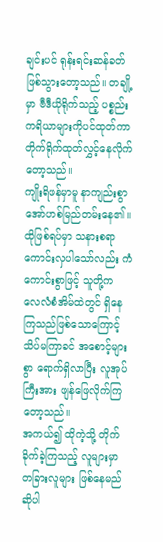ချင်းပင် ရုန်းရင်းဆန်ခတ် ဖြစ်သွားတော့သည်။ တချို့မှာ ဗီဒီယိုရိုက်သည့် ပစ္စည်းကရိယာများကိုပင်ထုတ်ကာ တိုက်ရိုက်ထုတ်လွှင့်နေလိုက်တော့သည်။
ကျိုးရိဖန်မှာမူ နာကျည်းစွာ အော်ဟစ်မြည်တမ်းနေ၏။ ထိုဖြစ်ရပ်မှာ သနားစရာ ကောင်းလှပါသော်လည်း ကံကောင်းစွာဖြင့် သူတို့က လေလံစံအိမ်ထဲတွင် ရှိနေကြသည်ဖြစ်သောကြောင့် သိပ်မကြာခင် အစောင့်များစွာ ရောက်ရှိလာပြီး လူအုပ်ကြီးအား ဖျန်ဖြေလိုက်ကြတော့သည်။
အကယ်၍ ထိုကဲ့သို့ တိုက်ခိုက်ခဲ့ကြသည့် လူများမှာ တခြားလူများ ဖြစ်နေမည်ဆိုပါ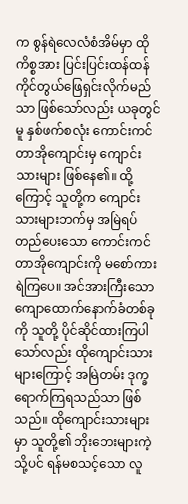က စွန်ရဲလေလံစံအိမ်မှာ ထိုကိစ္စအား ပြင်းပြင်းထန်ထန် ကိုင်တွယ်ဖြေရှင်းလိုက်မည်သာ ဖြစ်သော်လည်း ယခုတွင်မူ နှစ်ဖက်စလုံး ကောင်းကင်တာအိုကျောင်းမှ ကျောင်းသားများ ဖြစ်နေ၏။ ထို့ကြောင့် သူတို့က ကျောင်းသားများဘက်မှ အမြဲရပ်တည်ပေးသော ကောင်းကင်တာအိုကျောင်းကို မစော်ကားရဲကြပေ။ အင်အားကြီးသော ကျောထောက်နောက်ခံတစ်ခုကို သူတို့ ပိုင်ဆိုင်ထားကြပါသော်လည်း ထိုကျောင်းသားများကြောင့် အမြဲတမ်း ဒုက္ခရောက်ကြရသည်သာ ဖြစ်သည်။ ထိုကျောင်းသားများမှာ သူတို့၏ ဘိုးဘေးများကဲ့သို့ပင် ရန်မစသင့်သော လူ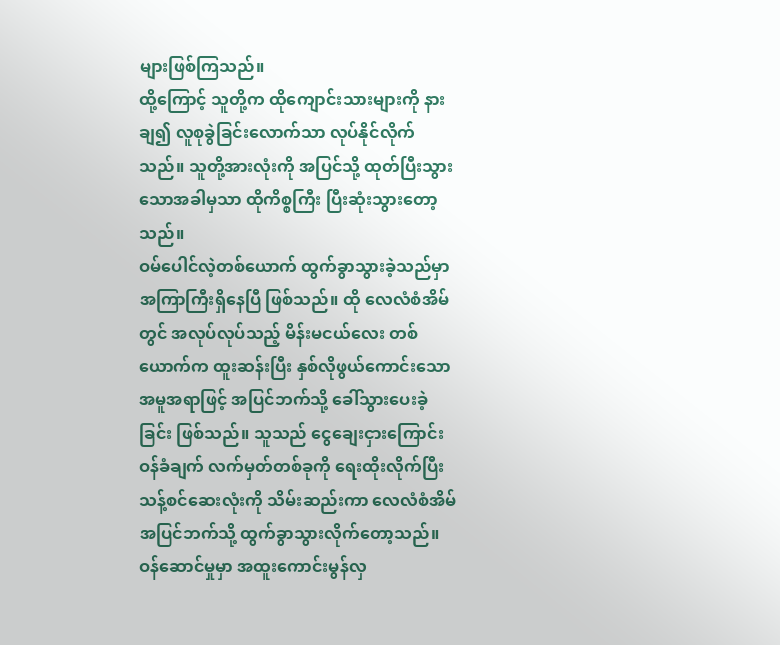များဖြစ်ကြသည်။
ထို့ကြောင့် သူတို့က ထိုကျောင်းသားများကို နားချ၍ လူစုခွဲခြင်းလောက်သာ လုပ်နိုင်လိုက်သည်။ သူတို့အားလုံးကို အပြင်သို့ ထုတ်ပြီးသွားသောအခါမှသာ ထိုကိစ္စကြီး ပြီးဆုံးသွားတော့သည်။
ဝမ်ပေါင်လဲ့တစ်ယောက် ထွက်ခွာသွားခဲ့သည်မှာ အကြာကြီးရှိနေပြီ ဖြစ်သည်။ ထို လေလံစံအိမ်တွင် အလုပ်လုပ်သည့် မိန်းမငယ်လေး တစ်ယောက်က ထူးဆန်းပြီး နှစ်လိုဖွယ်ကောင်းသော အမူအရာဖြင့် အပြင်ဘက်သို့ ခေါ်သွားပေးခဲ့ခြင်း ဖြစ်သည်။ သူသည် ငွေချေးငှားကြောင်း ဝန်ခံချက် လက်မှတ်တစ်ခုကို ရေးထိုးလိုက်ပြီး သန့်စင်ဆေးလုံးကို သိမ်းဆည်းကာ လေလံစံအိမ်အပြင်ဘက်သို့ ထွက်ခွာသွားလိုက်တော့သည်။ ဝန်ဆောင်မှုမှာ အထူးကောင်းမွန်လှ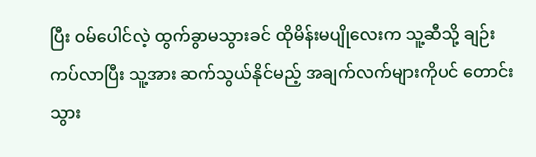ပြီး ဝမ်ပေါင်လဲ့ ထွက်ခွာမသွားခင် ထိုမိန်းမပျိုလေးက သူ့ဆီသို့ ချဉ်းကပ်လာပြီး သူ့အား ဆက်သွယ်နိုင်မည့် အချက်လက်များကိုပင် တောင်းသွား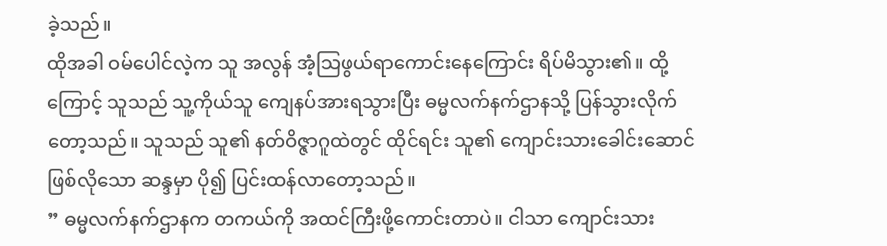ခဲ့သည်။
ထိုအခါ ဝမ်ပေါင်လဲ့က သူ အလွန် အံ့သြဖွယ်ရာကောင်းနေကြောင်း ရိပ်မိသွား၏။ ထို့ကြောင့် သူသည် သူ့ကိုယ်သူ ကျေနပ်အားရသွားပြီး ဓမ္မလက်နက်ဌာနသို့ ပြန်သွားလိုက်တော့သည်။ သူသည် သူ၏ နတ်ဝိဇ္ဇာဂူထဲတွင် ထိုင်ရင်း သူ၏ ကျောင်းသားခေါင်းဆောင် ဖြစ်လိုသော ဆန္ဒမှာ ပို၍ ပြင်းထန်လာတော့သည်။
” ဓမ္မလက်နက်ဌာနက တကယ်ကို အထင်ကြီးဖို့ကောင်းတာပဲ။ ငါသာ ကျောင်းသား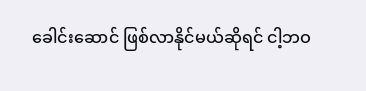ခေါင်းဆောင် ဖြစ်လာနိုင်မယ်ဆိုရင် ငါ့ဘဝ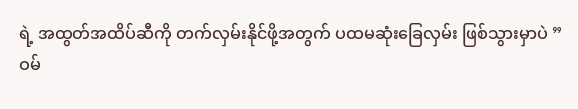ရဲ့ အထွတ်အထိပ်ဆီကို တက်လှမ်းနိုင်ဖို့အတွက် ပထမဆုံးခြေလှမ်း ဖြစ်သွားမှာပဲ ”
ဝမ်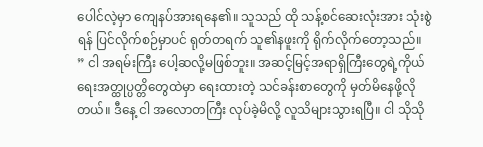ပေါင်လဲ့မှာ ကျေနပ်အားရနေ၏။ သူသည် ထို သန့်စင်ဆေးလုံးအား သုံးစွဲရန် ပြင်လိုက်စဉ်မှာပင် ရုတ်တရက် သူ၏နဖူးကို ရိုက်လိုက်တော့သည်။
” ငါ အရမ်းကြီး ပေါ့ဆလို့မဖြစ်ဘူး။ အဆင့်မြင့်အရာရှိကြီးတွေရဲ့ကိုယ်ရေးအတ္ထုပ္ပတ္တိတွေထဲမှာ ရေးထားတဲ့ သင်ခန်းစာတွေကို မှတ်မိနေဖို့လိုတယ်။ ဒီနေ့ ငါ အလောတကြီး လုပ်ခဲ့မိလို့ လူသိများသွားရပြီ။ ငါ သိုသို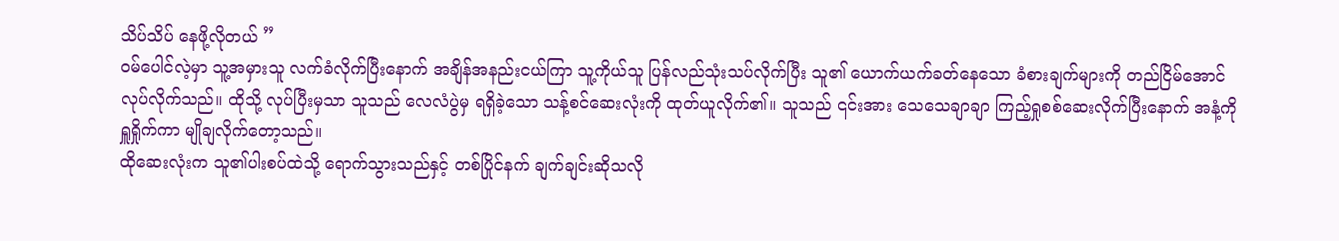သိပ်သိပ် နေဖို့လိုတယ် ”
ဝမ်ပေါင်လဲ့မှာ သူ့အမှားသူ လက်ခံလိုက်ပြီးနောက် အချိန်အနည်းငယ်ကြာ သူ့ကိုယ်သူ ပြန်လည်သုံးသပ်လိုက်ပြီး သူ၏ ယောက်ယက်ခတ်နေသော ခံစားချက်များကို တည်ငြိမ်အောင် လုပ်လိုက်သည်။ ထိုသို့ လုပ်ပြီးမှသာ သူသည် လေလံပွဲမှ ရရှိခဲ့သော သန့်စင်ဆေးလုံးကို ထုတ်ယူလိုက်၏။ သူသည် ၎င်းအား သေသေချာချာ ကြည့်ရှုစစ်ဆေးလိုက်ပြီးနောက် အနံ့ကိုရှူရှိုက်ကာ မျိုချလိုက်တော့သည်။
ထိုဆေးလုံးက သူ၏ပါးစပ်ထဲသို့ ရောက်သွားသည်နှင့် တစ်ပြိုင်နက် ချက်ချင်းဆိုသလို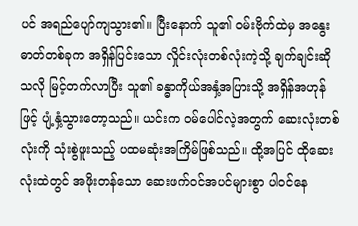ပင် အရည်ပျော်ကျသွား၏။ ပြီးနောက် သူ၏ ဝမ်းဗိုက်ထဲမှ အနွေးဓာတ်တစ်ခုက အရှိန်ပြင်းသော လှိုင်းလုံးတစ်လုံးကဲ့သို့ ချက်ချင်းဆိုသလို မြင့်တက်လာပြီး သူ၏ ခန္ဓာကိုယ်အနှံ့အပြားသို့ အရှိန်အဟုန်ဖြင့် ပျံ့နှံ့သွားတော့သည်။ ယင်းက ဝမ်ပေါင်လဲ့အတွက် ဆေးလုံးတစ်လုံးကို သုံးစွဲဖူးသည့် ပထမဆုံးအကြိမ်ဖြစ်သည်။ ထို့အပြင် ထိုဆေးလုံးထဲတွင် အဖိုးတန်သော ဆေးဖက်ဝင်အပင်များစွာ ပါဝင်နေ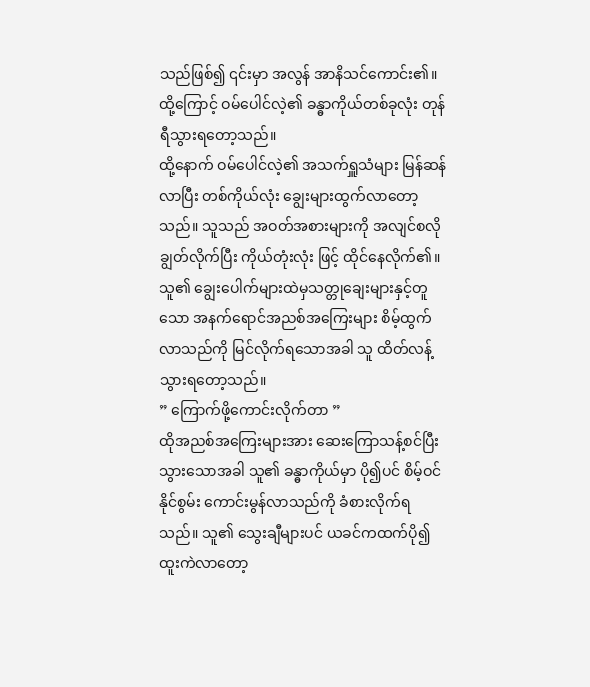သည်ဖြစ်၍ ၎င်းမှာ အလွန် အာနိသင်ကောင်း၏။ ထို့ကြောင့် ဝမ်ပေါင်လဲ့၏ ခန္ဓာကိုယ်တစ်ခုလုံး တုန်ရီသွားရတော့သည်။
ထို့နောက် ဝမ်ပေါင်လဲ့၏ အသက်ရှူသံများ မြန်ဆန်လာပြီး တစ်ကိုယ်လုံး ချွေးများထွက်လာတော့သည်။ သူသည် အဝတ်အစားများကို အလျင်စလို ချွတ်လိုက်ပြီး ကိုယ်တုံးလုံး ဖြင့် ထိုင်နေလိုက်၏။ သူ၏ ချွေးပေါက်များထဲမှသတ္တုချေးများနှင့်တူသော အနက်ရောင်အညစ်အကြေးများ စိမ့်ထွက်လာသည်ကို မြင်လိုက်ရသောအခါ သူ ထိတ်လန့်သွားရတော့သည်။
” ကြောက်ဖို့ကောင်းလိုက်တာ ”
ထိုအညစ်အကြေးများအား ဆေးကြောသန့်စင်ပြီးသွားသောအခါ သူ၏ ခန္ဓာကိုယ်မှာ ပို၍ပင် စိမ့်ဝင်နိုင်စွမ်း ကောင်းမွန်လာသည်ကို ခံစားလိုက်ရသည်။ သူ၏ သွေးချီများပင် ယခင်ကထက်ပို၍ ထူးကဲလာတော့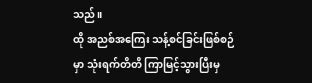သည်။
ထို အညစ်အကြေး သန့်စင်ခြင်းဖြစ်စဉ်မှာ သုံးရက်တိတိ ကြာမြင့်သွားပြီးမှ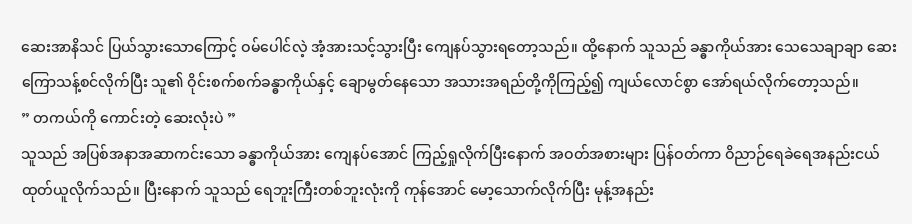ဆေးအာနိသင် ပြယ်သွားသောကြောင့် ဝမ်ပေါင်လဲ့ အံ့အားသင့်သွားပြီး ကျေနပ်သွားရတော့သည်။ ထို့နောက် သူသည် ခန္ဓာကိုယ်အား သေသေချာချာ ဆေးကြောသန့်စင်လိုက်ပြီး သူ၏ ဝိုင်းစက်စက်ခန္ဓာကိုယ်နှင့် ချောမွတ်နေသော အသားအရည်တို့ကိုကြည့်၍ ကျယ်လောင်စွာ အော်ရယ်လိုက်တော့သည်။
” တကယ်ကို ကောင်းတဲ့ ဆေးလုံးပဲ ”
သူသည် အပြစ်အနာအဆာကင်းသော ခန္ဓာကိုယ်အား ကျေနပ်အောင် ကြည့်ရှုလိုက်ပြီးနောက် အဝတ်အစားများ ပြန်ဝတ်ကာ ဝိညာဉ်ရေခဲရေအနည်းငယ် ထုတ်ယူလိုက်သည်။ ပြီးနောက် သူသည် ရေဘူးကြီးတစ်ဘူးလုံးကို ကုန်အောင် မော့သောက်လိုက်ပြီး မုန့်အနည်း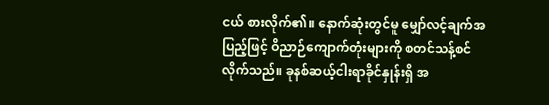ငယ် စားလိုက်၏။ နောက်ဆုံးတွင်မူ မျှော်လင့်ချက်အပြည့်ဖြင့် ဝိညာဉ်ကျောက်တုံးများကို စတင်သန့်စင်လိုက်သည်။ ခုနစ်ဆယ့်ငါးရာခိုင်နှုန်းရှိ အ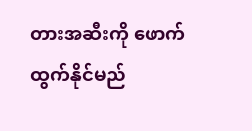တားအဆီးကို ဖောက်ထွက်နိုင်မည်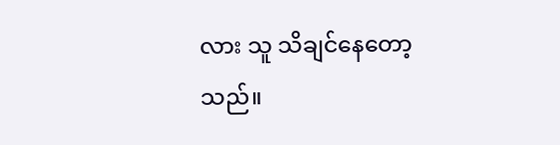လား သူ သိချင်နေတော့သည်။